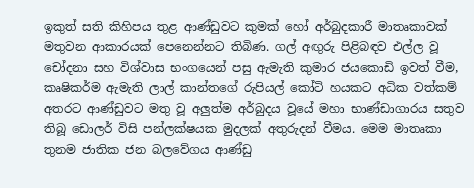ඉකුත් සති කිහිපය තුළ ආණ්ඩුවට කුමක් හෝ අර්බුදකාරී මාතෘකාවක් මතුවන ආකාරයක් පෙනෙන්නට තිබිණ. ගල් අඟුරු පිළිබඳව එල්ල වූ චෝදනා සහ විශ්වාස භංගයෙන් පසු ඇමැති කුමාර ජයකොඩි ඉවත් වීම, කෘෂිකර්ම ඇමැති ලාල් කාන්තගේ රුපියල් කෝටි හයකට අධික වත්කම් අතරට ආණ්ඩුවට මතු වූ අලුත්ම අර්බුදය වූයේ මහා භාණ්ඩාගාරය සතුව තිබූ ඩොලර් විසි පන්ලක්ෂයක මුදලක් අතුරුදන් වීමය. මෙම මාතෘකා තුනම ජාතික ජන බලවේගය ආණ්ඩු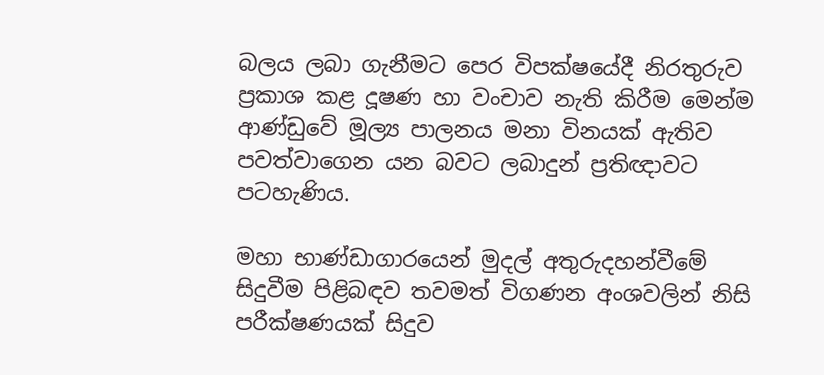බලය ලබා ගැනීමට පෙර විපක්ෂයේදී නිරතුරුව ප්‍රකාශ කළ දූෂණ හා වංචාව නැති කිරීම මෙන්ම ආණ්ඩුවේ මූල්‍ය පාලනය මනා විනයක් ඇතිව පවත්වාගෙන යන බවට ලබාදුන් ප්‍රතිඥාවට පටහැණිය.

මහා භාණ්ඩාගාරයෙන් මුදල් අතුරුදහන්වීමේ සිදුවීම පිළිබඳව තවමත් විගණන අංශවලින් නිසි පරීක්ෂණයක් සිදුව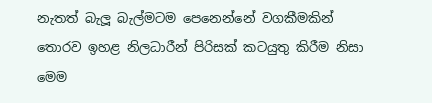නැතත් බැලූ බැල්මටම පෙනෙන්නේ වගකීමකින් තොරව ඉහළ නිලධාරීන් පිරිසක් කටයුතු කිරීම නිසා මෙම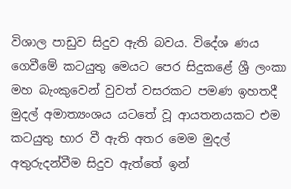විශාල පාඩුව සිදුව ඇති බවය. විදේශ ණය ගෙවීමේ කටයුතු මෙයට පෙර සිදුකළේ ශ්‍රී ලංකා මහ බැංකුවෙන් වුවත් වසරකට පමණ ඉහතදී මුදල් අමාත්‍යංශය යටතේ වූ ආයතනයකට එම කටයුතු භාර වී ඇති අතර මෙම මුදල් අතුරුදන්වීම සිදුව ඇත්තේ ඉන්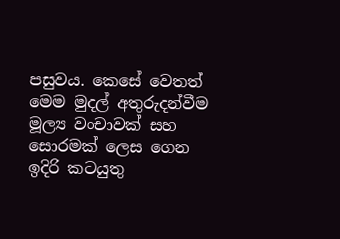පසුවය. කෙසේ වෙතත් මෙම මුදල් අතුරුදන්වීම මූල්‍ය වංචාවක් සහ සොරමක් ලෙස ගෙන ඉදිරි කටයුතු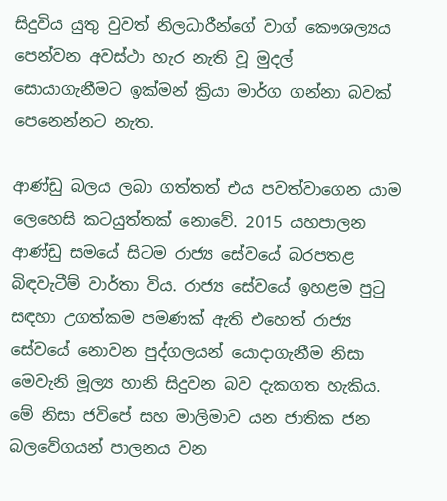සිදුවිය යුතු වුවත් නිලධාරීන්ගේ වාග් කෞශල්‍යය පෙන්වන අවස්ථා හැර නැති වූ මුදල් සොයාගැනීමට ඉක්මන් ක්‍රියා මාර්ග ගන්නා බවක් පෙනෙන්නට නැත.

ආණ්ඩු බලය ලබා ගත්තත් එය පවත්වාගෙන යාම ලෙහෙසි කටයුත්තක් නොවේ. 2015 යහපාලන ආණ්ඩු සමයේ සිටම රාජ්‍ය සේවයේ බරපතළ බිඳවැටීම් වාර්තා විය. රාජ්‍ය සේවයේ ඉහළම පුටු සඳහා උගත්කම පමණක් ඇති එහෙත් රාජ්‍ය සේවයේ නොවන පුද්ගලයන් යොදාගැනීම නිසා මෙවැනි මූල්‍ය හානි සිදුවන බව දැකගත හැකිය. මේ නිසා ජවිපේ සහ මාලිමාව යන ජාතික ජන බලවේගයන් පාලනය වන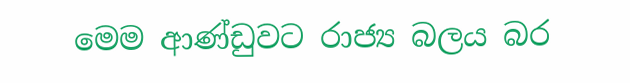මෙම ආණ්ඩුවට රාජ්‍ය බලය බර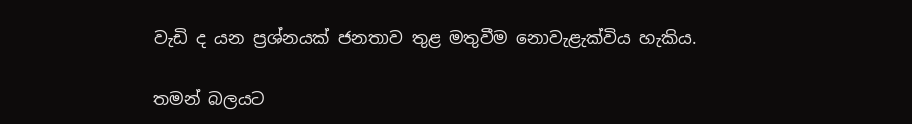වැඩි ද යන ප්‍රශ්නයක් ජනතාව තුළ මතුවීම නොවැළැක්විය හැකිය.

තමන් බලයට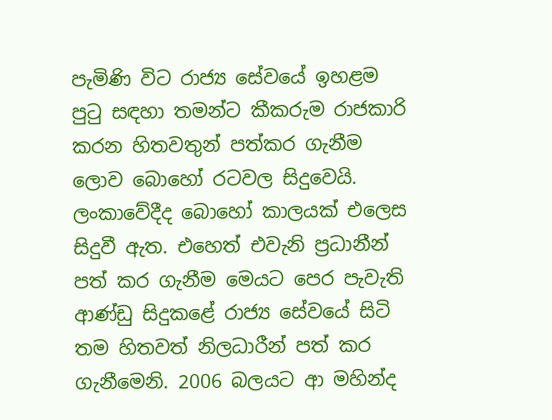පැමිණි විට රාජ්‍ය සේවයේ ඉහළම පුටු සඳහා තමන්ට කීකරුම රාජකාරි කරන හිතවතුන් පත්කර ගැනීම ලොව බොහෝ රටවල සිදුවෙයි. ලංකාවේදීද බොහෝ කාලයක් එලෙස සිදුවී ඇත. එහෙත් එවැනි ප්‍රධානීන් පත් කර ගැනීම මෙයට පෙර පැවැති ආණ්ඩු සිදුකළේ රාජ්‍ය සේවයේ සිටි තම හිතවත් නිලධාරීන් පත් කර ගැනීමෙනි. 2006 බලයට ආ මහින්ද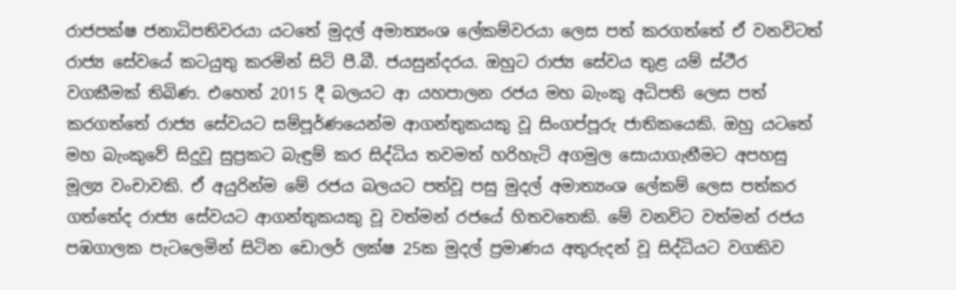රාජපක්ෂ ජනාධිපතිවරයා යටතේ මුදල් අමාත්‍යංශ ලේකම්වරයා ලෙස පත් කරගත්තේ ඒ වනවිටත් රාජ්‍ය සේවයේ කටයුතු කරමින් සිටි පී.බී. ජයසුන්දරය. ඔහුට රාජ්‍ය සේවය තුළ යම් ස්ථීර වගකීමක් තිබිණ. එහෙත් 2015 දී බලයට ආ යහපාලන රජය මහ බැංකු අධිපති ලෙස පත් කරගත්තේ රාජ්‍ය සේවයට සම්පූර්ණයෙන්ම ආගන්තුකයකු වූ සිංගප්පූරු ජාතිකයෙකි. ඔහු යටතේ මහ බැංකුවේ සිදුවූ සුප්‍රකට බැඳුම් කර සිද්ධිය තවමත් හරිහැටි අගමුල සොයාගැනීමට අපහසු මූල්‍ය වංචාවකි. ඒ අයුරින්ම මේ රජය බලයට පත්වූ පසු මුදල් අමාත්‍යංශ ලේකම් ලෙස පත්කර ගත්තේද රාජ්‍ය සේවයට ආගන්තුකයකු වූ වත්මන් රජයේ හිතවතෙකි. මේ වනවිට වත්මන් රජය පඹගාලක පැටලෙමින් සිටින ඩොලර් ලක්ෂ 25ක මුදල් ප්‍රමාණය අතුරුදන් වූ සිද්ධියට වගකිව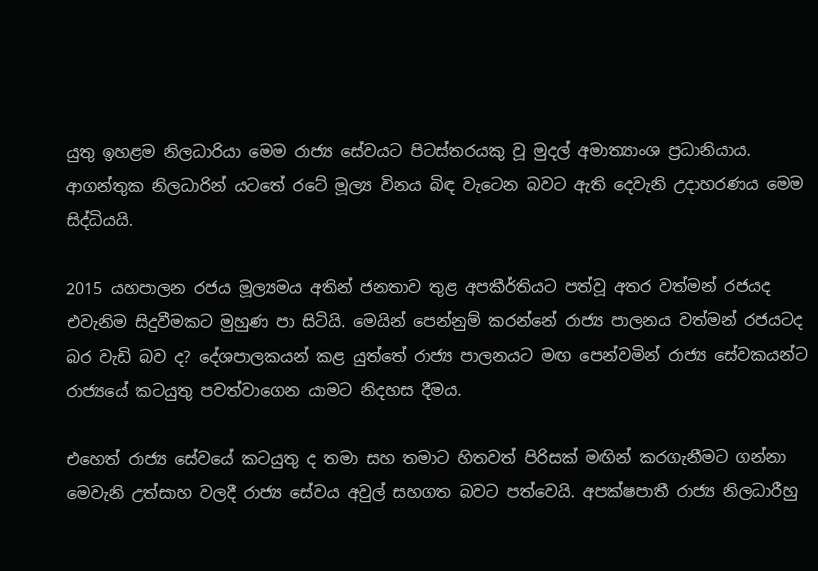යුතු ඉහළම නිලධාරියා මෙම රාජ්‍ය සේවයට පිටස්තරයකු වූ මුදල් අමාත්‍යාංශ ප්‍රධානියාය. ආගන්තුක නිලධාරින් යටතේ රටේ මූල්‍ය විනය බිඳ වැටෙන බවට ඇති දෙවැනි උදාහරණය මෙම සිද්ධියයි.

2015 යහපාලන රජය මූල්‍යමය අතින් ජනතාව තුළ අපකීර්තියට පත්වූ අතර වත්මන් රජයද එවැනිම සිදුවීමකට මුහුණ පා සිටියි. මෙයින් පෙන්නුම් කරන්නේ රාජ්‍ය පාලනය වත්මන් රජයටද බර වැඩි බව ද? දේශපාලකයන් කළ යුත්තේ රාජ්‍ය පාලනයට මඟ පෙන්වමින් රාජ්‍ය සේවකයන්ට රාජ්‍යයේ කටයුතු පවත්වාගෙන යාමට නිදහස දීමය.

එහෙත් රාජ්‍ය සේවයේ කටයුතු ද තමා සහ තමාට හිතවත් පිරිසක් මඟින් කරගැනීමට ගන්නා මෙවැනි උත්සාහ වලදී රාජ්‍ය සේවය අවුල් සහගත බවට පත්වෙයි. අපක්ෂපාතී රාජ්‍ය නිලධාරීහු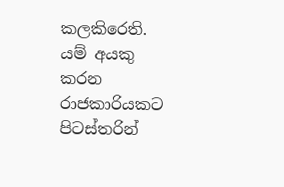කලකිරෙති. යම් අයකු කරන රාජකාරියකට පිටස්තරින්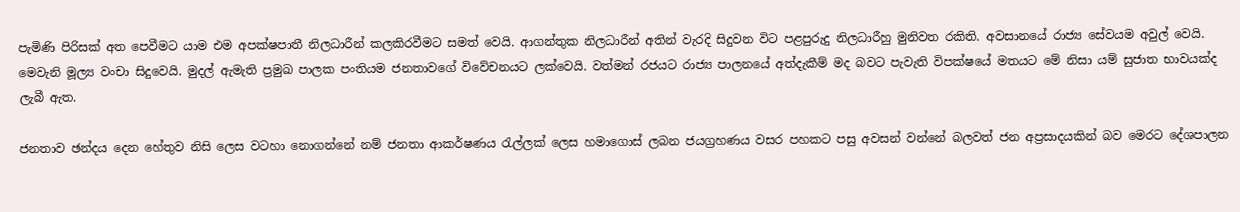පැමිණි පිරිසක් අත පෙවීමට යාම එම අපක්ෂපාතී නිලධාරීන් කලකිරවීමට සමත් වෙයි. ආගන්තුක නිලධාරීන් අතින් වැරදි සිදුවන විට පළපුරුදු නිලධාරීහු මුනිවත රකිති. අවසානයේ රාජ්‍ය සේවයම අවුල් වෙයි. මෙවැනි මූල්‍ය වංචා සිදුවෙයි. මුදල් ඇමැති ප්‍රමුඛ පාලක පංතියම ජනතාවගේ විවේචනයට ලක්වෙයි. වත්මන් රජයට රාජ්‍ය පාලනයේ අත්දැකීම් මද බවට පැවැති විපක්ෂයේ මතයට මේ නිසා යම් සුජාත භාවයක්ද ලැබී ඇත.

ජනතාව ඡන්දය දෙන හේතුව නිසි ලෙස වටහා නොගන්නේ නම් ජනතා ආකර්ෂණය රැල්ලක් ලෙස හමාගොස් ලබන ජයග්‍රහණය වසර පහකට පසු අවසන් වන්නේ බලවත් ජන අප්‍රසාදයකින් බව මෙරට දේශපාලන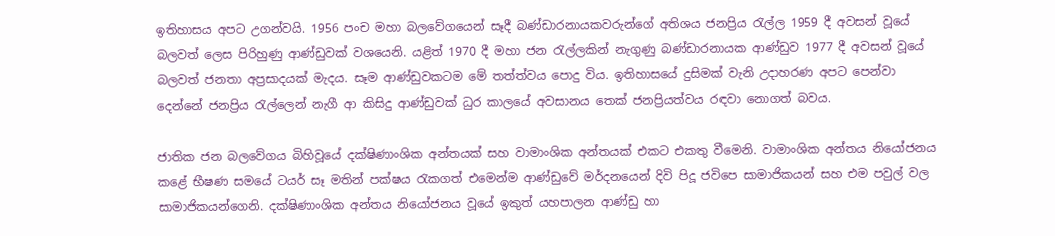ඉතිහාසය අපට උගන්වයි. 1956 පංච මහා බලවේගයෙන් සෑදී බණ්ඩාරනායකවරුන්ගේ අතිශය ජනප්‍රිය රැල්ල 1959 දී අවසන් වූයේ බලවත් ලෙස පිරිහුණු ආණ්ඩුවක් වශයෙනි. යළිත් 1970 දී මහා ජන රැල්ලකින් නැගුණු බණ්ඩාරනායක ආණ්ඩුව 1977 දී අවසන් වූයේ බලවත් ජනතා අප්‍රසාදයක් මැදය. සෑම ආණ්ඩුවකටම මේ තත්ත්වය පොදු විය. ඉතිහාසයේ දුසිමක් වැනි උදාහරණ අපට පෙන්වා දෙන්නේ ජනප්‍රිය රැල්ලෙන් නැගී ආ කිසිදු ආණ්ඩුවක් ධුර කාලයේ අවසානය තෙක් ජනප්‍රියත්වය රඳවා නොගත් බවය.

ජාතික ජන බලවේගය බිහිවූයේ දක්ෂිණාංශික අන්තයක් සහ වාමාංශික අන්තයක් එකට එකතු වීමෙනි. වාමාංශික අන්තය නියෝජනය කළේ භීෂණ සමයේ ටයර් සෑ මතින් පක්ෂය රැකගත් එමෙන්ම ආණ්ඩුවේ මර්දනයෙන් දිවි පිදූ ජවිපෙ සාමාජිකයන් සහ එම පවුල් වල සාමාජිකයන්ගෙනි. දක්ෂිණාංශික අන්තය නියෝජනය වූයේ ඉකුත් යහපාලන ආණ්ඩු හා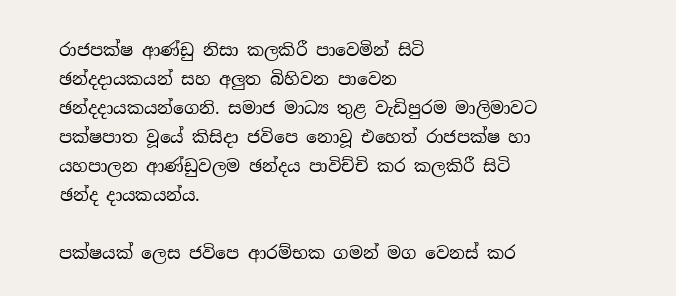රාජපක්ෂ ආණ්ඩු නිසා කලකිරී පාවෙමින් සිටි ඡන්දදායකයන් සහ අලුත බිහිවන පාවෙන ඡන්දදායකයන්ගෙනි. සමාජ මාධ්‍ය තුළ වැඩිපුරම මාලිමාවට පක්ෂපාත වූයේ කිසිදා ජවිපෙ නොවූ එහෙත් රාජපක්ෂ හා යහපාලන ආණ්ඩුවලම ඡන්දය පාවිච්චි කර කලකිරී සිටි ඡන්ද දායකයන්ය.

පක්ෂයක් ලෙස ජවිපෙ ආරම්භක ගමන් මග වෙනස් කර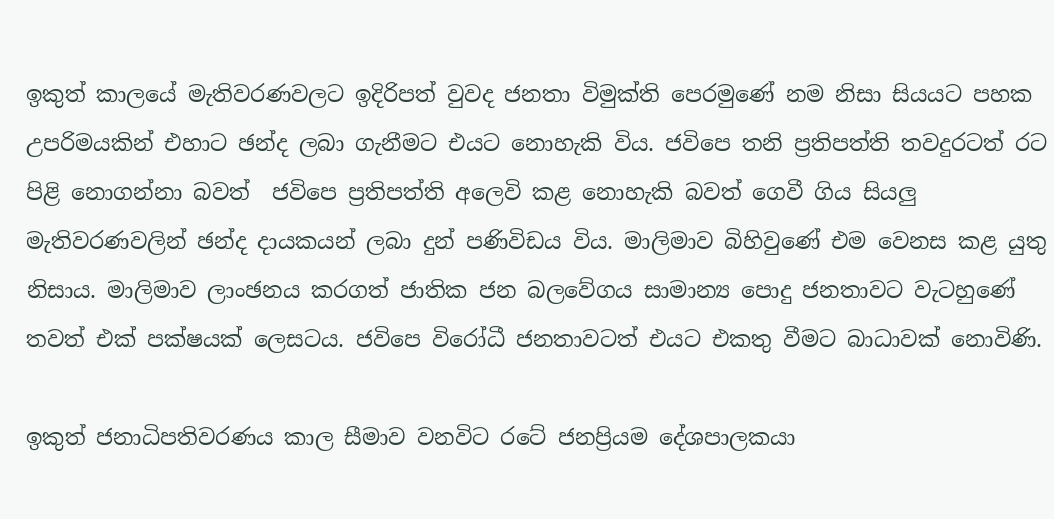ඉකුත් කාලයේ මැතිවරණවලට ඉදිරිපත් වුවද ජනතා විමුක්ති පෙරමුණේ නම නිසා සියයට පහක උපරිමයකින් එහාට ඡන්ද ලබා ගැනීමට එයට නොහැකි විය. ජවිපෙ තනි ප්‍රතිපත්ති තවදුරටත් රට පිළි නොගන්නා බවත්  ජවිපෙ ප්‍රතිපත්ති අලෙවි කළ නොහැකි බවත් ගෙවී ගිය සියලු මැතිවරණවලින් ඡන්ද දායකයන් ලබා දුන් පණිවිඩය විය. මාලිමාව බිහිවුණේ එම වෙනස කළ යුතු නිසාය. මාලිමාව ලාංඡනය කරගත් ජාතික ජන බලවේගය සාමාන්‍ය පොදු ජනතාවට වැටහුණේ තවත් එක් පක්ෂයක් ලෙසටය. ජවිපෙ විරෝධී ජනතාවටත් එයට එකතු වීමට බාධාවක් නොවිණි.

ඉකුත් ජනාධිපතිවරණය කාල සීමාව වනවිට රටේ ජනප්‍රියම දේශපාලකයා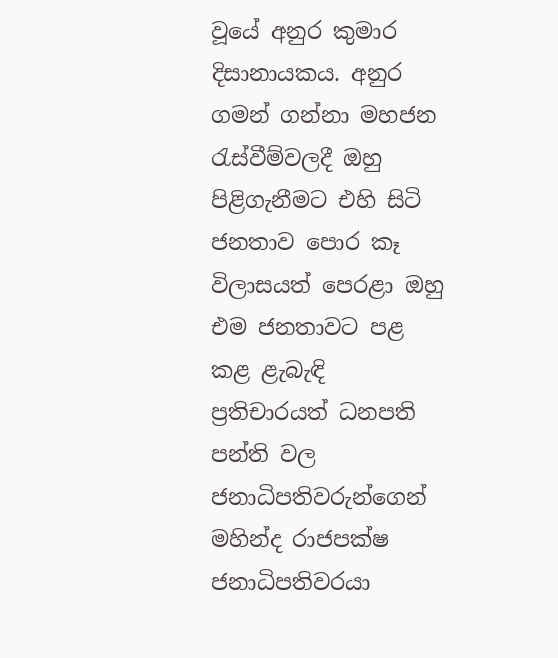වූයේ අනුර කුමාර දිසානායකය. අනුර ගමන් ගන්නා මහජන රැස්වීම්වලදී ඔහු පිළිගැනීමට එහි සිටි ජනතාව පොර කෑ විලාසයත් පෙරළා ඔහු එම ජනතාවට පළ කළ ළැබැඳි ප්‍රතිචාරයත් ධනපති පන්ති වල ජනාධිපතිවරුන්ගෙන් මහින්ද රාජපක්ෂ ජනාධිපතිවරයා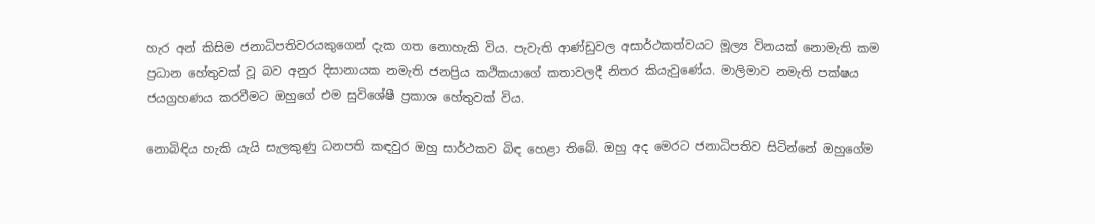හැර අන් කිසිම ජනාධිපතිවරයකුගෙන් දැක ගත නොහැකි විය. පැවැති ආණ්ඩුවල අසාර්ථකත්වයට මූල්‍ය විනයක් නොමැති කම ප්‍රධාන හේතුවක් වූ බව අනුර දිසානායක නමැති ජනප්‍රිය කථිකයාගේ කතාවලදී නිතර කියැවුණේය. මාලිමාව නමැති පක්ෂය ජයග්‍රහණය කරවීමට ඔහුගේ එම සුවිශේෂී ප්‍රකාශ හේතුවක් විය.

නොබිඳිය හැකි යැයි සැලකුණු ධනපති කඳවුර ඔහු සාර්ථකව බිඳ හෙළා තිබේ. ඔහු අද මෙරට ජනාධිපතිව සිටින්නේ ඔහුගේම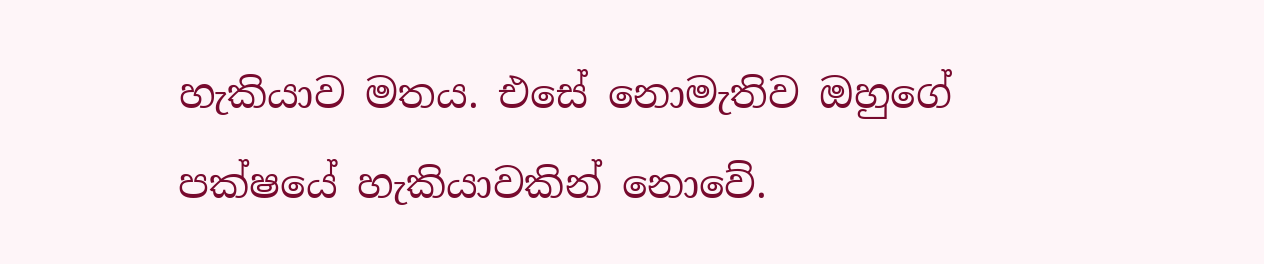හැකියාව මතය. එසේ නොමැතිව ඔහුගේ පක්ෂයේ හැකියාවකින් නොවේ.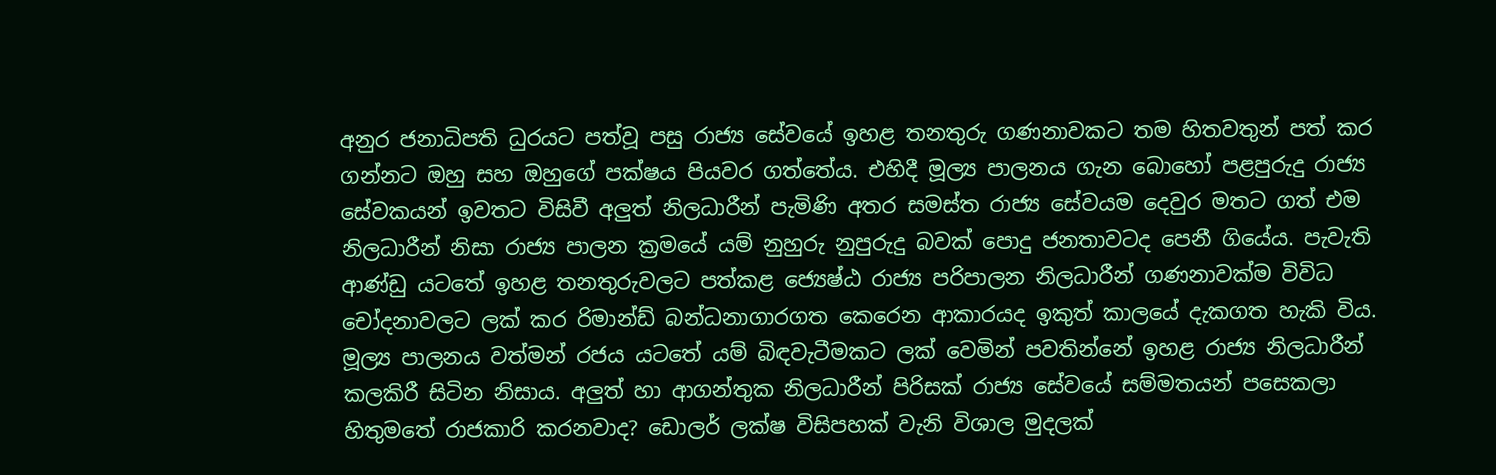අනුර ජනාධිපති ධුරයට පත්වූ පසු රාජ්‍ය සේවයේ ඉහළ තනතුරු ගණනාවකට තම හිතවතුන් පත් කර ගන්නට ඔහු සහ ඔහුගේ පක්ෂය පියවර ගත්තේය. එහිදී මූල්‍ය පාලනය ගැන බොහෝ පළපුරුදු රාජ්‍ය සේවකයන් ඉවතට විසිවී අලුත් නිලධාරීන් පැමිණි අතර සමස්ත රාජ්‍ය සේවයම දෙවුර මතට ගත් එම නිලධාරීන් නිසා රාජ්‍ය පාලන ක්‍රමයේ යම් නුහුරු නුපුරුදු බවක් පොදු ජනතාවටද පෙනී ගියේය. පැවැති ආණ්ඩු යටතේ ඉහළ තනතුරුවලට පත්කළ ජ්‍යෙෂ්ඨ රාජ්‍ය පරිපාලන නිලධාරීන් ගණනාවක්ම විවිධ චෝදනාවලට ලක් කර රිමාන්ඩ් බන්ධනාගාරගත කෙරෙන ආකාරයද ඉකුත් කාලයේ දැකගත හැකි විය. මූල්‍ය පාලනය වත්මන් රජය යටතේ යම් බිඳවැටීමකට ලක් වෙමින් පවතින්නේ ඉහළ රාජ්‍ය නිලධාරීන් කලකිරී සිටින නිසාය. අලුත් හා ආගන්තුක නිලධාරීන් පිරිසක් රාජ්‍ය සේවයේ සම්මතයන් පසෙකලා හිතුමතේ රාජකාරි කරනවාද? ඩොලර් ලක්ෂ විසිපහක් වැනි විශාල මුදලක්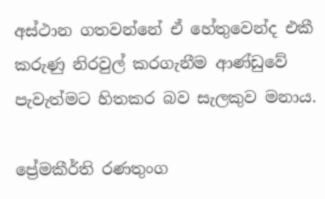අස්ථාන ගතවන්නේ ඒ හේතුවෙන්ද එකී කරුණු නිරවුල් කරගැනීම ආණ්ඩුවේ පැවැත්මට හිතකර බව සැලකුව මනාය.

ප්‍රේමකීර්ති රණතුංග